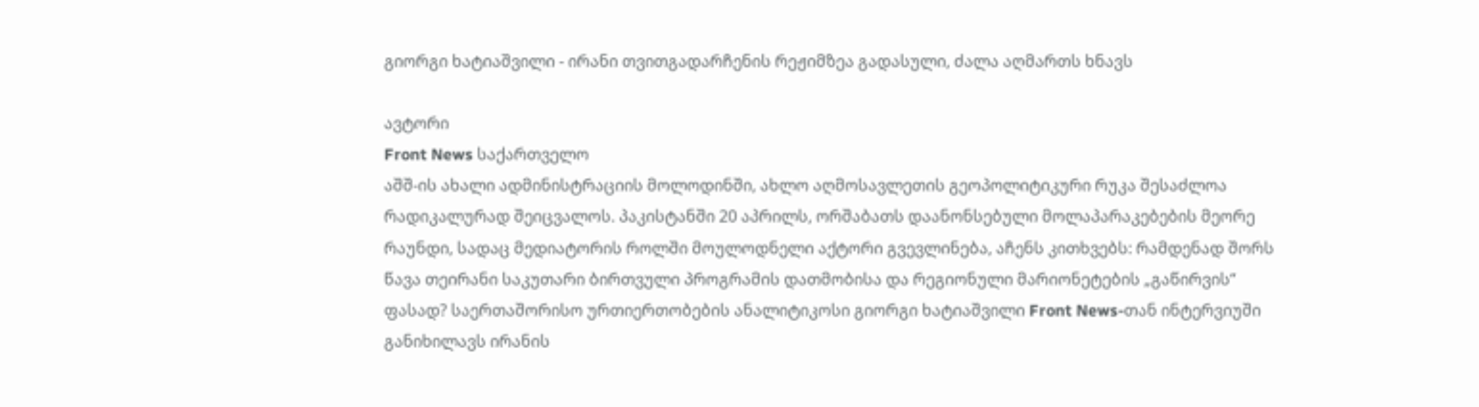გიორგი ხატიაშვილი - ირანი თვითგადარჩენის რეჟიმზეა გადასული, ძალა აღმართს ხნავს

ავტორი
Front News საქართველო
აშშ-ის ახალი ადმინისტრაციის მოლოდინში, ახლო აღმოსავლეთის გეოპოლიტიკური რუკა შესაძლოა რადიკალურად შეიცვალოს. პაკისტანში 20 აპრილს, ორშაბათს დაანონსებული მოლაპარაკებების მეორე რაუნდი, სადაც მედიატორის როლში მოულოდნელი აქტორი გვევლინება, აჩენს კითხვებს: რამდენად შორს წავა თეირანი საკუთარი ბირთვული პროგრამის დათმობისა და რეგიონული მარიონეტების „გაწირვის“ ფასად? საერთაშორისო ურთიერთობების ანალიტიკოსი გიორგი ხატიაშვილი Front News-თან ინტერვიუში განიხილავს ირანის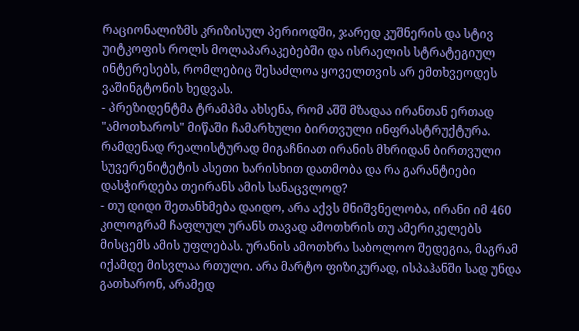რაციონალიზმს კრიზისულ პერიოდში, ჯარედ კუშნერის და სტივ უიტკოფის როლს მოლაპარაკებებში და ისრაელის სტრატეგიულ ინტერესებს, რომლებიც შესაძლოა ყოველთვის არ ემთხვეოდეს ვაშინგტონის ხედვას.
- პრეზიდენტმა ტრამპმა ახსენა, რომ აშშ მზადაა ირანთან ერთად "ამოთხაროს" მიწაში ჩამარხული ბირთვული ინფრასტრუქტურა. რამდენად რეალისტურად მიგაჩნიათ ირანის მხრიდან ბირთვული სუვერენიტეტის ასეთი ხარისხით დათმობა და რა გარანტიები დასჭირდება თეირანს ამის სანაცვლოდ?
- თუ დიდი შეთანხმება დაიდო, არა აქვს მნიშვნელობა, ირანი იმ 460 კილოგრამ ჩაფლულ ურანს თავად ამოთხრის თუ ამერიკელებს მისცემს ამის უფლებას. ურანის ამოთხრა საბოლოო შედეგია, მაგრამ იქამდე მისვლაა რთული. არა მარტო ფიზიკურად, ისპაჰანში სად უნდა გათხარონ, არამედ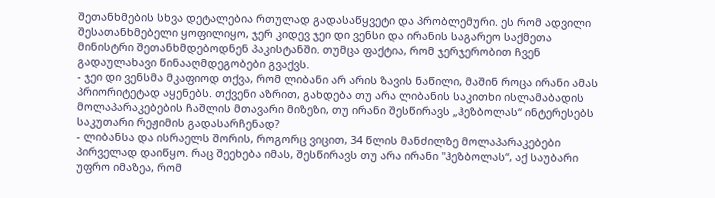შეთანხმების სხვა დეტალებია რთულად გადასაწყვეტი და პრობლემური. ეს რომ ადვილი შესათანხმებელი ყოფილიყო, ჯერ კიდევ ჯეი დი ვენსი და ირანის საგარეო საქმეთა მინისტრი შეთანხმდებოდნენ პაკისტანში. თუმცა ფაქტია, რომ ჯერჯერობით ჩვენ გადაულახავი წინააღმდეგობები გვაქვს.
- ჯეი დი ვენსმა მკაფიოდ თქვა, რომ ლიბანი არ არის ზავის ნაწილი, მაშინ როცა ირანი ამას პრიორიტეტად აყენებს. თქვენი აზრით, გახდება თუ არა ლიბანის საკითხი ისლამაბადის მოლაპარაკებების ჩაშლის მთავარი მიზეზი, თუ ირანი შესწირავს „ჰეზბოლას“ ინტერესებს საკუთარი რეჟიმის გადასარჩენად?
- ლიბანსა და ისრაელს შორის, როგორც ვიცით, 34 წლის მანძილზე მოლაპარაკებები პირველად დაიწყო. რაც შეეხება იმას, შესწირავს თუ არა ირანი "ჰეზბოლას“, აქ საუბარი უფრო იმაზეა, რომ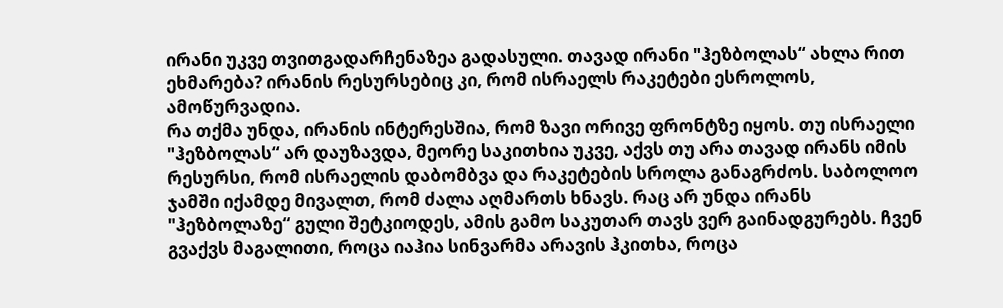ირანი უკვე თვითგადარჩენაზეა გადასული. თავად ირანი "ჰეზბოლას“ ახლა რით ეხმარება? ირანის რესურსებიც კი, რომ ისრაელს რაკეტები ესროლოს, ამოწურვადია.
რა თქმა უნდა, ირანის ინტერესშია, რომ ზავი ორივე ფრონტზე იყოს. თუ ისრაელი "ჰეზბოლას“ არ დაუზავდა, მეორე საკითხია უკვე, აქვს თუ არა თავად ირანს იმის რესურსი, რომ ისრაელის დაბომბვა და რაკეტების სროლა განაგრძოს. საბოლოო ჯამში იქამდე მივალთ, რომ ძალა აღმართს ხნავს. რაც არ უნდა ირანს "ჰეზბოლაზე“ გული შეტკიოდეს, ამის გამო საკუთარ თავს ვერ გაინადგურებს. ჩვენ გვაქვს მაგალითი, როცა იაჰია სინვარმა არავის ჰკითხა, როცა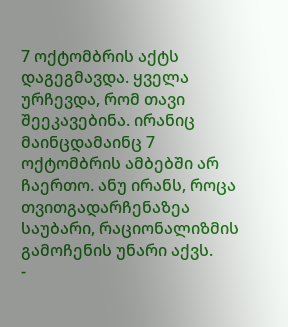7 ოქტომბრის აქტს დაგეგმავდა. ყველა ურჩევდა, რომ თავი შეეკავებინა. ირანიც მაინცდამაინც 7 ოქტომბრის ამბებში არ ჩაერთო. ანუ ირანს, როცა თვითგადარჩენაზეა საუბარი, რაციონალიზმის გამოჩენის უნარი აქვს.
-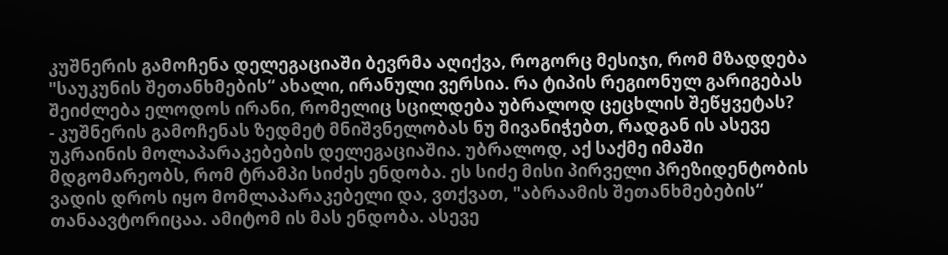კუშნერის გამოჩენა დელეგაციაში ბევრმა აღიქვა, როგორც მესიჯი, რომ მზადდება "საუკუნის შეთანხმების“ ახალი, ირანული ვერსია. რა ტიპის რეგიონულ გარიგებას შეიძლება ელოდოს ირანი, რომელიც სცილდება უბრალოდ ცეცხლის შეწყვეტას?
- კუშნერის გამოჩენას ზედმეტ მნიშვნელობას ნუ მივანიჭებთ, რადგან ის ასევე უკრაინის მოლაპარაკებების დელეგაციაშია. უბრალოდ, აქ საქმე იმაში მდგომარეობს, რომ ტრამპი სიძეს ენდობა. ეს სიძე მისი პირველი პრეზიდენტობის ვადის დროს იყო მომლაპარაკებელი და, ვთქვათ, "აბრაამის შეთანხმებების“ თანაავტორიცაა. ამიტომ ის მას ენდობა. ასევე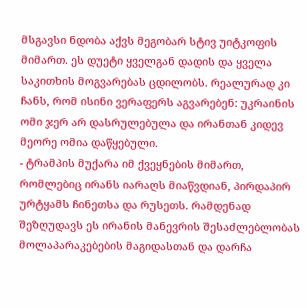მსგავსი ნდობა აქვს მეგობარ სტივ უიტკოფის მიმართ. ეს დუეტი ყველგან დადის და ყველა საკითხის მოგვარებას ცდილობს. რეალურად კი ჩანს, რომ ისინი ვერაფერს აგვარებენ: უკრაინის ომი ჯერ არ დასრულებულა და ირანთან კიდევ მეორე ომია დაწყებული.
- ტრამპის მუქარა იმ ქვეყნების მიმართ, რომლებიც ირანს იარაღს მიაწვდიან, პირდაპირ ურტყამს ჩინეთსა და რუსეთს. რამდენად შეზღუდავს ეს ირანის მანევრის შესაძლებლობას მოლაპარაკებების მაგიდასთან და დარჩა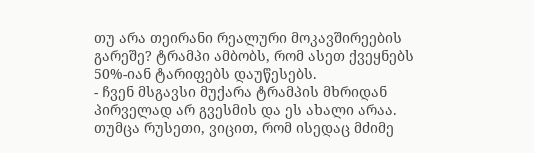თუ არა თეირანი რეალური მოკავშირეების გარეშე? ტრამპი ამბობს, რომ ასეთ ქვეყნებს 50%-იან ტარიფებს დაუწესებს.
- ჩვენ მსგავსი მუქარა ტრამპის მხრიდან პირველად არ გვესმის და ეს ახალი არაა. თუმცა რუსეთი, ვიცით, რომ ისედაც მძიმე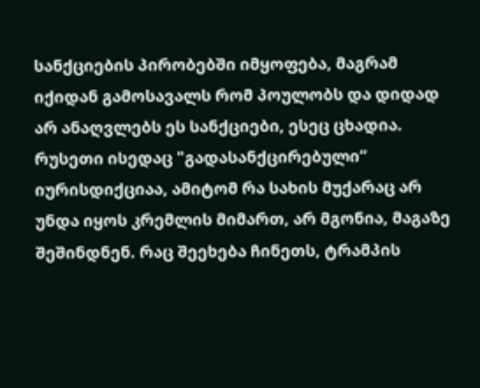სანქციების პირობებში იმყოფება, მაგრამ იქიდან გამოსავალს რომ პოულობს და დიდად არ ანაღვლებს ეს სანქციები, ესეც ცხადია. რუსეთი ისედაც "გადასანქცირებული“ იურისდიქციაა, ამიტომ რა სახის მუქარაც არ უნდა იყოს კრემლის მიმართ, არ მგონია, მაგაზე შეშინდნენ. რაც შეეხება ჩინეთს, ტრამპის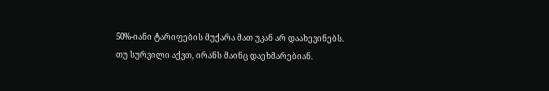50%-იანი ტარიფების მუქარა მათ უკან არ დაახევინებს. თუ სურვილი აქვთ, ირანს მაინც დაეხმარებიან.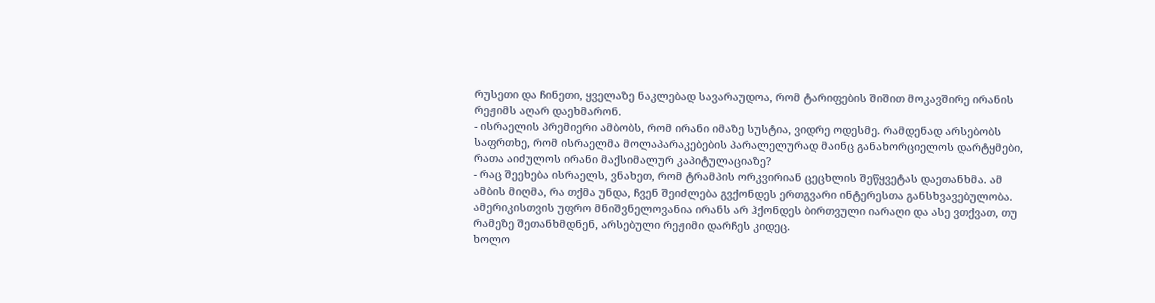რუსეთი და ჩინეთი, ყველაზე ნაკლებად სავარაუდოა, რომ ტარიფების შიშით მოკავშირე ირანის რეჟიმს აღარ დაეხმარონ.
- ისრაელის პრემიერი ამბობს, რომ ირანი იმაზე სუსტია, ვიდრე ოდესმე. რამდენად არსებობს საფრთხე, რომ ისრაელმა მოლაპარაკებების პარალელურად მაინც განახორციელოს დარტყმები, რათა აიძულოს ირანი მაქსიმალურ კაპიტულაციაზე?
- რაც შეეხება ისრაელს, ვნახეთ, რომ ტრამპის ორკვირიან ცეცხლის შეწყვეტას დაეთანხმა. ამ ამბის მიღმა, რა თქმა უნდა, ჩვენ შეიძლება გვქონდეს ერთგვარი ინტერესთა განსხვავებულობა. ამერიკისთვის უფრო მნიშვნელოვანია ირანს არ ჰქონდეს ბირთვული იარაღი და ასე ვთქვათ, თუ რამეზე შეთანხმდნენ, არსებული რეჟიმი დარჩეს კიდეც.
ხოლო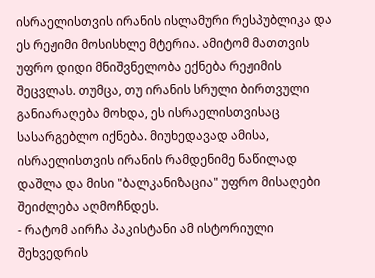ისრაელისთვის ირანის ისლამური რესპუბლიკა და ეს რეჟიმი მოსისხლე მტერია. ამიტომ მათთვის უფრო დიდი მნიშვნელობა ექნება რეჟიმის შეცვლას. თუმცა, თუ ირანის სრული ბირთვული განიარაღება მოხდა, ეს ისრაელისთვისაც სასარგებლო იქნება. მიუხედავად ამისა, ისრაელისთვის ირანის რამდენიმე ნაწილად დაშლა და მისი "ბალკანიზაცია" უფრო მისაღები შეიძლება აღმოჩნდეს.
- რატომ აირჩა პაკისტანი ამ ისტორიული შეხვედრის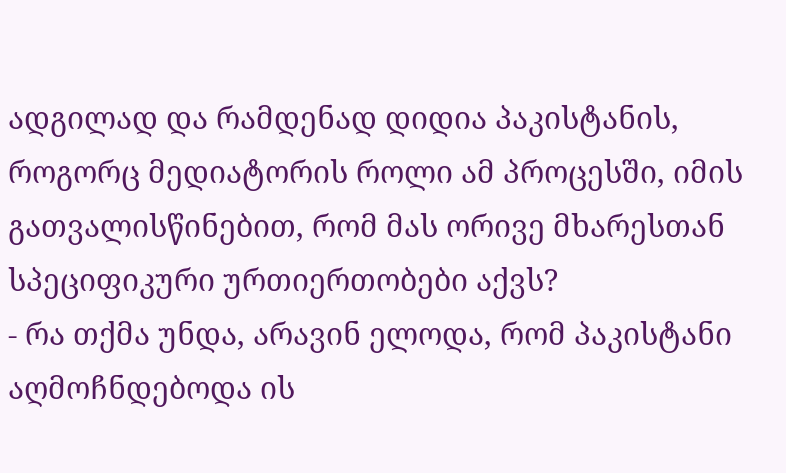ადგილად და რამდენად დიდია პაკისტანის, როგორც მედიატორის როლი ამ პროცესში, იმის გათვალისწინებით, რომ მას ორივე მხარესთან სპეციფიკური ურთიერთობები აქვს?
- რა თქმა უნდა, არავინ ელოდა, რომ პაკისტანი აღმოჩნდებოდა ის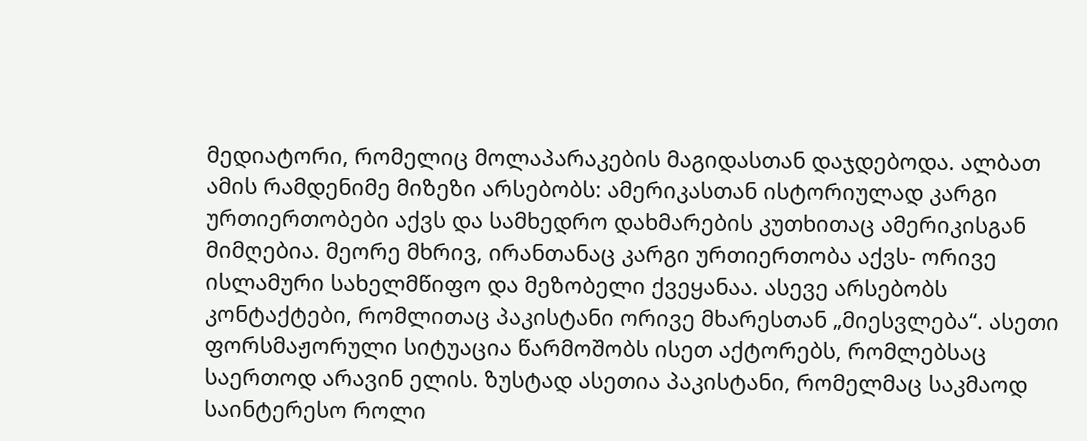მედიატორი, რომელიც მოლაპარაკების მაგიდასთან დაჯდებოდა. ალბათ ამის რამდენიმე მიზეზი არსებობს: ამერიკასთან ისტორიულად კარგი ურთიერთობები აქვს და სამხედრო დახმარების კუთხითაც ამერიკისგან მიმღებია. მეორე მხრივ, ირანთანაც კარგი ურთიერთობა აქვს- ორივე ისლამური სახელმწიფო და მეზობელი ქვეყანაა. ასევე არსებობს კონტაქტები, რომლითაც პაკისტანი ორივე მხარესთან „მიესვლება“. ასეთი ფორსმაჟორული სიტუაცია წარმოშობს ისეთ აქტორებს, რომლებსაც საერთოდ არავინ ელის. ზუსტად ასეთია პაკისტანი, რომელმაც საკმაოდ საინტერესო როლი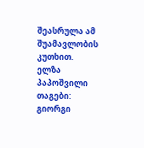შეასრულა ამ შუამავლობის კუთხით.
ელზა პაპოშვილი
თაგები:
გიორგი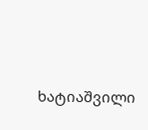ხატიაშვილი